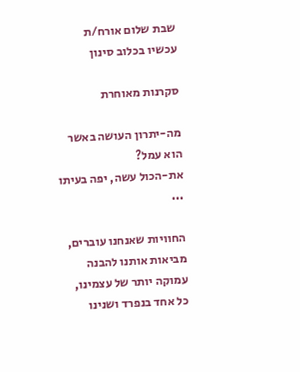שבת שלום אורח/ת
עכשיו בכלוב סינון

סקרנות מאוחרת

מה-יתרון העושה באשר הוא עמל?
את-הכול עשה, יפה בעיתו ...

החוויות שאנחנו עוברים, מביאות אותנו להבנה עמוקה יותר של עצמינו, כל אחד בנפרד ושנינו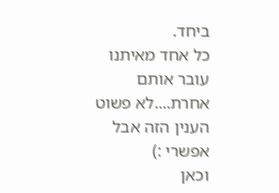ביחד.
כל אחד מאיתנו עובר אותם אחרת....לא פשוט הענין הזה אבל אפשרי :)
וכאן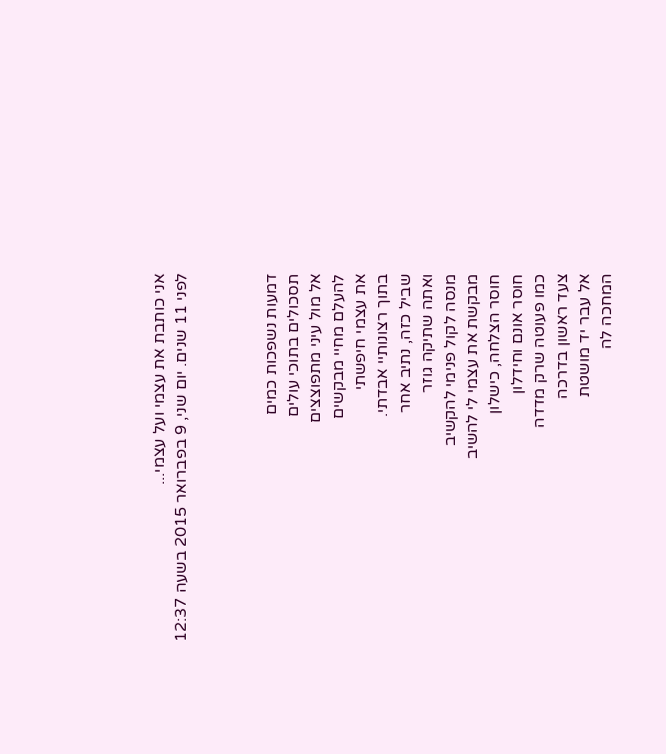אני כותבת את עצמי ועל עצמי...
לפני 11 שנים. יום שני, 9 בפברואר 2015 בשעה 12:37



דמעות נשפכות כמים
תסכולים בתוכי עולים
אל מול עיני מתפוצצים
להעלם מחיי מבקשים
את עצמי חיפשתי
בתוך רצונותיי אבדתי.
שביל כזה, נתיב אחר
ואתה שתיקה גוזר
מנסה לקול פנימי להקשיב
מבקשת את עצמי לי להשיב
חוסר הצלחה, כישלון
חוסר אונם וחידלון
כמו פעוטה שרק מדדה
צעד ראשון בדרכה
אל עבר יד מושטת
המחכה לה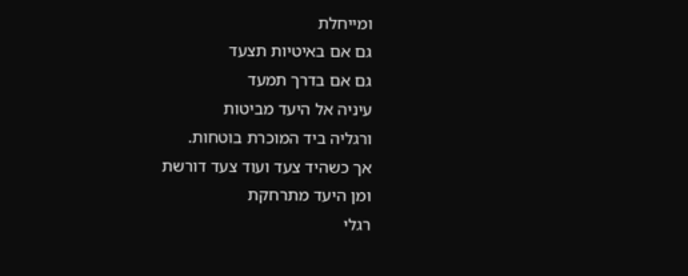ומייחלת
גם אם באיטיות תצעד
גם אם בדרך תמעד
עיניה אל היעד מביטות
ורגליה ביד המוכרת בוטחות.
אך כשהיד צעד ועוד צעד דורשת
ומן היעד מתרחקת
רגלי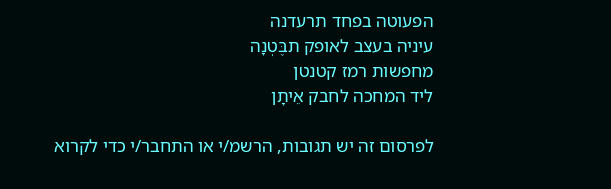הפעוטה בפחד תרעדנה
עיניה בעצב לאופק תבֶּטְנָה
מחפשות רמז קטנטן
ליד המחכה לחבק אֵיתָן

לפרסום זה יש תגובות, הרשמ/י או התחבר/י כדי לקרוא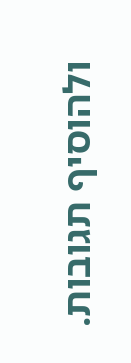ולהוסיף תגובות.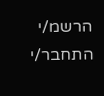הרשמ/י התחבר/י